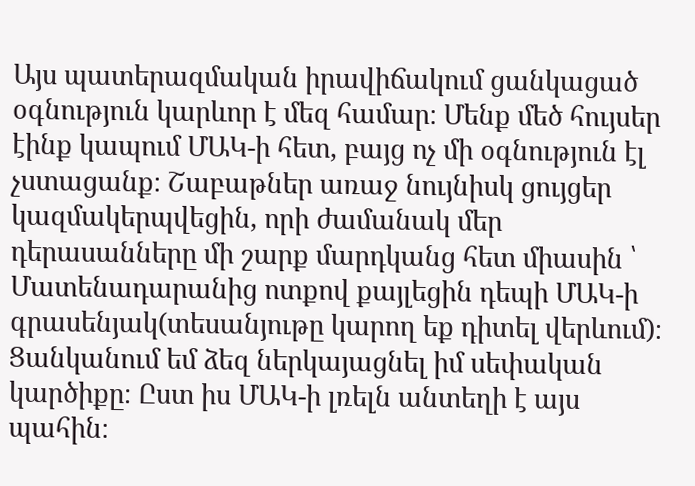Այս պատերազմական իրավիճակում ցանկացած օգնություն կարևոր է մեզ համար։ Մենք մեծ հույսեր էինք կապում ՄԱԿ-ի հետ, բայց ոչ մի օգնություն էլ չստացանք։ Շաբաթներ առաջ նույնիսկ ցույցեր կազմակերպվեցին, որի ժամանակ մեր դերասանները մի շարք մարդկանց հետ միասին ՝ Մատենադարանից ոտքով քայլեցին դեպի ՄԱԿ-ի գրասենյակ(տեսանյութը կարող եք դիտել վերևում)։ Ցանկանում եմ ձեզ ներկայացնել իմ սեփական կարծիքը։ Ըստ իս ՄԱԿ-ի լռելն անտեղի է այս պահին։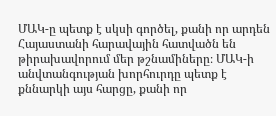ՄԱԿ-ը պետք է սկսի գործել, քանի որ արդեն Հայաստանի հարավային հատվածն են թիրախավորում մեր թշնամիները։ ՄԱԿ-ի անվտանգության խորհուրդը պետք է քննարկի այս հարցը, քանի որ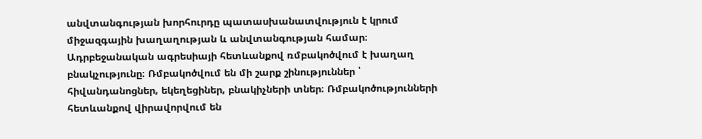անվտանգության խորհուրդը պատասխանատվություն է կրում միջազգային խաղաղության և անվտանգության համար։ Ադրբեջանական ագրեսիայի հետևանքով ռմբակոծվում է խաղաղ բնակչությունը։ Ռմբակոծվում են մի շարք շինություններ ՝ հիվանդանոցներ, եկեղեցիներ, բնակիչների տներ։ Ռմբակոծությունների հետևանքով վիրավորվում են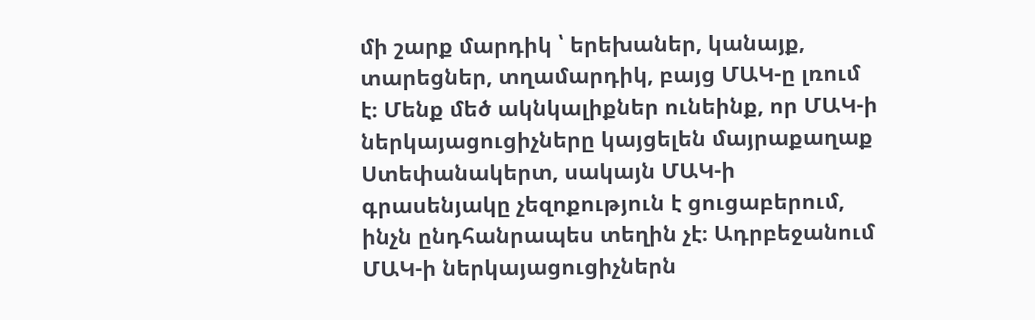մի շարք մարդիկ ՝ երեխաներ, կանայք, տարեցներ, տղամարդիկ, բայց ՄԱԿ-ը լռում է։ Մենք մեծ ակնկալիքներ ունեինք, որ ՄԱԿ-ի ներկայացուցիչները կայցելեն մայրաքաղաք Ստեփանակերտ, սակայն ՄԱԿ-ի գրասենյակը չեզոքություն է ցուցաբերում, ինչն ընդհանրապես տեղին չէ։ Ադրբեջանում ՄԱԿ-ի ներկայացուցիչներն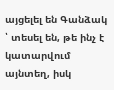այցելել են Գանձակ ՝ տեսել են, թե ինչ է կատարվում այնտեղ, իսկ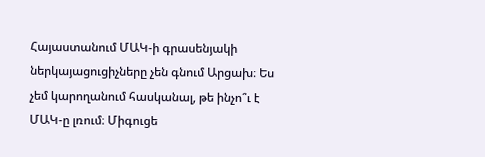Հայաստանում ՄԱԿ-ի գրասենյակի ներկայացուցիչները չեն գնում Արցախ։ Ես չեմ կարողանում հասկանալ, թե ինչո՞ւ է ՄԱԿ-ը լռում։ Միգուցե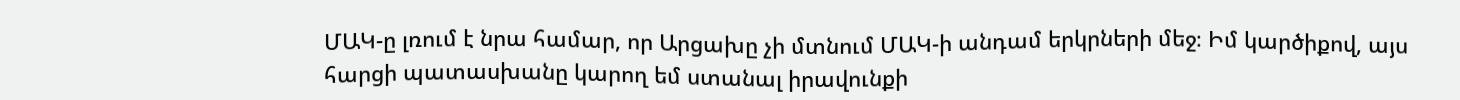ՄԱԿ-ը լռում է նրա համար, որ Արցախը չի մտնում ՄԱԿ-ի անդամ երկրների մեջ։ Իմ կարծիքով, այս հարցի պատասխանը կարող եմ ստանալ իրավունքի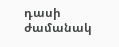դասի ժամանակ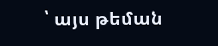՝ այս թեման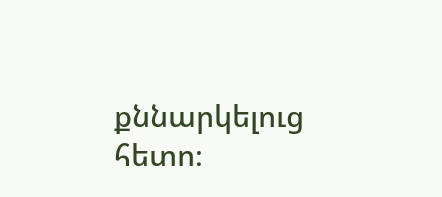քննարկելուց հետո։